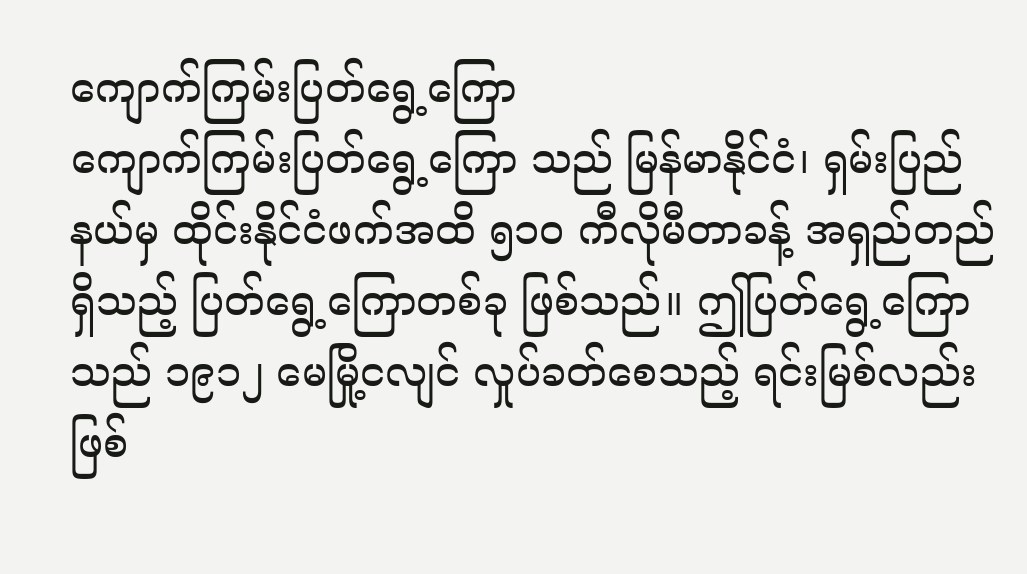ကျောက်ကြမ်းပြတ်ရွေ့ကြော
ကျောက်ကြမ်းပြတ်ရွေ့ကြော သည် မြန်မာနိုင်ငံ၊ ရှမ်းပြည်နယ်မှ ထိုင်းနိုင်ငံဖက်အထိ ၅၁၀ ကီလိုမီတာခန့် အရှည်တည်ရှိသည့် ပြတ်ရွေ့ကြောတစ်ခု ဖြစ်သည်။ ဤပြတ်ရွေ့ကြောသည် ၁၉၁၂ မေမြို့ငလျင် လှုပ်ခတ်စေသည့် ရင်းမြစ်လည်း ဖြစ်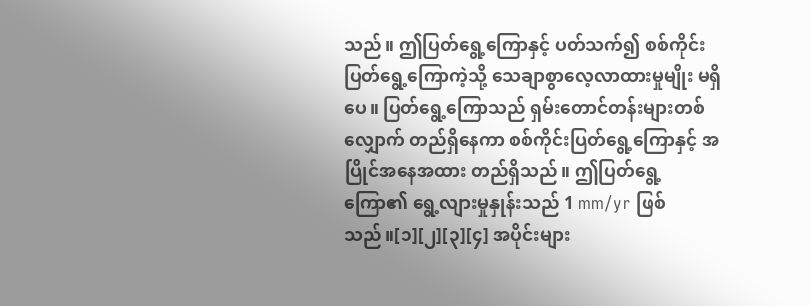သည်။ ဤပြတ်ရွေ့ကြောနှင့် ပတ်သက်၍ စစ်ကိုင်းပြတ်ရွေ့ကြောကဲ့သို့ သေချာစွာလေ့လာထားမှုမျိုး မရှိပေ။ ပြတ်ရွေ့ကြောသည် ရှမ်းတောင်တန်းများတစ်လျှောက် တည်ရှိနေကာ စစ်ကိုင်းပြတ်ရွေ့ကြောနှင့် အပြိုင်အနေအထား တည်ရှိသည်။ ဤပြတ်ရွေ့ကြော၏ ရွေ့လျားမှုနှုန်းသည် 1 mm/yr ဖြစ်သည်။[၁][၂][၃][၄] အပိုင်းများ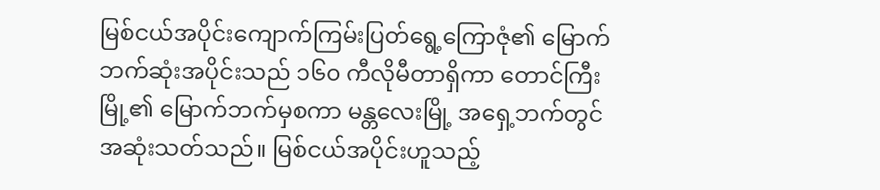မြစ်ငယ်အပိုင်းကျောက်ကြမ်းပြတ်ရွေ့ကြောဇုံ၏ မြောက်ဘက်ဆုံးအပိုင်းသည် ၁၆၀ ကီလိုမီတာရှိကာ တောင်ကြီးမြို့၏ မြောက်ဘက်မှစကာ မန္တလေးမြို့ အရှေ့ဘက်တွင် အဆုံးသတ်သည်။ မြစ်ငယ်အပိုင်းဟူသည့်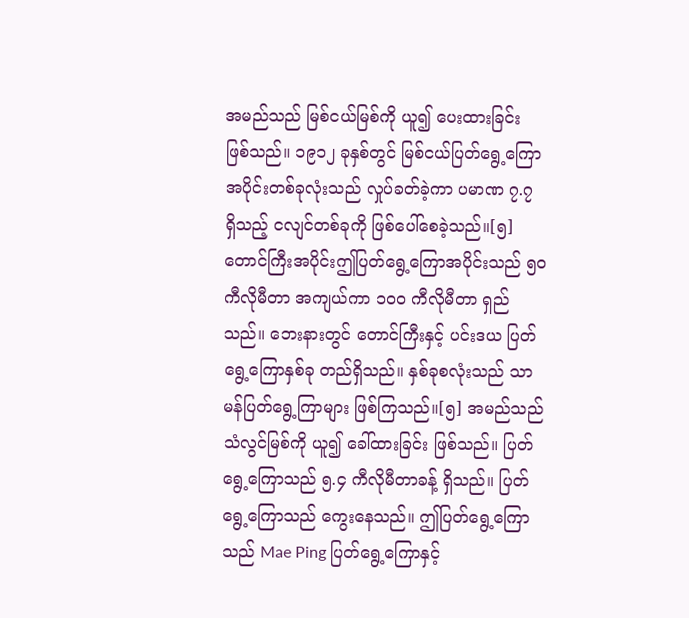အမည်သည် မြစ်ငယ်မြစ်ကို ယူ၍ ပေးထားခြင်း ဖြစ်သည်။ ၁၉၁၂ ခုနှစ်တွင် မြစ်ငယ်ပြတ်ရွေ့ကြောအပိုင်းတစ်ခုလုံးသည် လှုပ်ခတ်ခဲ့ကာ ပမာဏ ၇.၇ ရှိသည့် ငလျင်တစ်ခုကို ဖြစ်ပေါ်စေခဲ့သည်။[၅] တောင်ကြီးအပိုင်းဤပြတ်ရွေ့ကြောအပိုင်းသည် ၅၀ ကီလိုမီတာ အကျယ်ကာ ၁၀၀ ကီလိုမီတာ ရှည်သည်။ ဘေးနားတွင် တောင်ကြီးနှင့် ပင်းဒယ ပြတ်ရွေ့ကြောနှစ်ခု တည်ရှိသည်။ နှစ်ခုစလုံးသည် သာမန်ပြတ်ရွေ့ကြာများ ဖြစ်ကြသည်။[၅] အမည်သည် သံလွင်မြစ်ကို ယူ၍ ခေါ်ထားခြင်း ဖြစ်သည်။ ပြတ်ရွေ့ကြောသည် ၅.၄ ကီလိုမီတာခန့် ရှိသည်။ ပြတ်ရွေ့ကြောသည် ကွေးနေသည်။ ဤပြတ်ရွေ့ကြောသည် Mae Ping ပြတ်ရွေ့ကြောနှင့်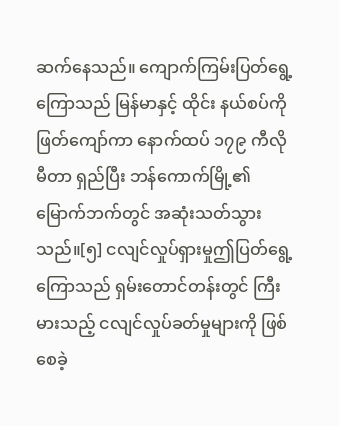ဆက်နေသည်။ ကျောက်ကြမ်းပြတ်ရွေ့ကြောသည် မြန်မာနှင့် ထိုင်း နယ်စပ်ကို ဖြတ်ကျော်ကာ နောက်ထပ် ၁၇၉ ကီလိုမီတာ ရှည်ပြီး ဘန်ကောက်မြို့၏ မြောက်ဘက်တွင် အဆုံးသတ်သွားသည်။[၅] ငလျင်လှုပ်ရှားမှုဤပြတ်ရွေ့ကြောသည် ရှမ်းတောင်တန်းတွင် ကြီးမားသည့် ငလျင်လှုပ်ခတ်မှုများကို ဖြစ်စေခဲ့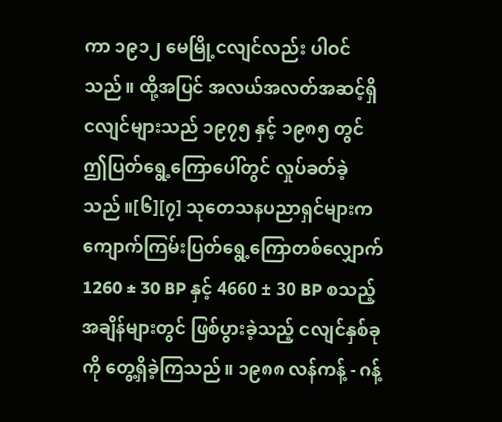ကာ ၁၉၁၂ မေမြို့ငလျင်လည်း ပါဝင်သည်။ ထို့အပြင် အလယ်အလတ်အဆင့်ရှိ ငလျင်များသည် ၁၉၇၅ နှင့် ၁၉၈၅ တွင် ဤပြတ်ရွေ့ကြောပေါ်တွင် လှုပ်ခတ်ခဲ့သည်။[၆][၇] သုတေသနပညာရှင်များက ကျောက်ကြမ်းပြတ်ရွေ့ကြောတစ်လျှောက် 1260 ± 30 BP နှင့် 4660 ± 30 BP စသည့်အချိန်များတွင် ဖြစ်ပွားခဲ့သည့် ငလျင်နှစ်ခုကို တွေ့ရှိခဲ့ကြသည်။ ၁၉၈၈ လန်ကန့် - ဂန့်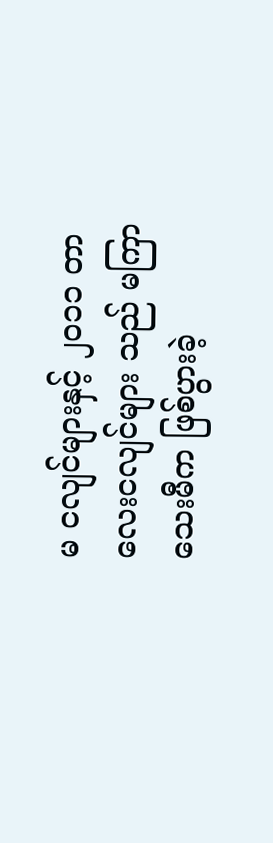မ ငလျင်များနှင့် ၂၀၁၁ တာလေးငလျင်များ သည် မကြာသေးမီက ဖြစ်ပွားခဲ့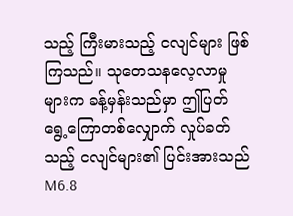သည့် ကြီးမားသည့် ငလျင်များ ဖြစ်ကြသည်။ သုတေသနလေ့လာမှုများက ခန့်မှန်းသည်မှာ ဤပြတ်ရွေ့ကြောတစ်လျှောက် လှုပ်ခတ်သည့် ငလျင်များ၏ ပြင်းအားသည် M6.8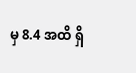မှ 8.4 အထိ ရှိ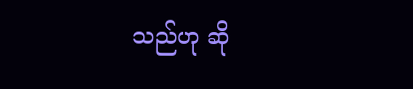သည်ဟု ဆို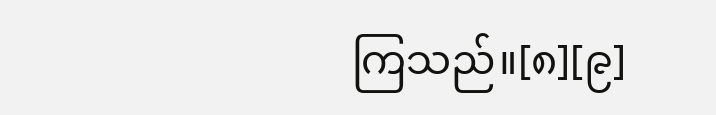ကြသည်။[၈][၉]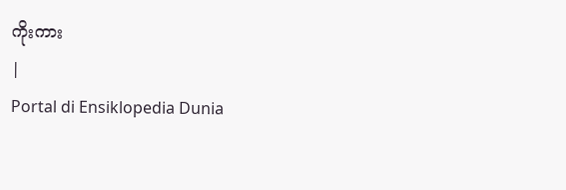ကိုးကား
|
Portal di Ensiklopedia Dunia